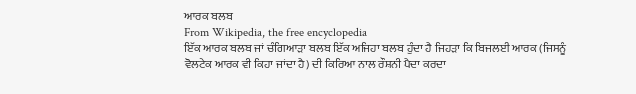ਆਰਕ ਬਲਬ
From Wikipedia, the free encyclopedia
ਇੱਕ ਆਰਕ ਬਲਬ ਜਾਂ ਚੰਗਿਆੜਾ ਬਲਬ ਇੱਕ ਅਜਿਹਾ ਬਲਬ ਹੁੰਦਾ ਹੈ ਜਿਹੜਾ ਕਿ ਬਿਜਲਈ ਆਰਕ (ਜਿਸਨੂੰ ਵੋਲਟੇਕ ਆਰਕ ਵੀ ਕਿਹਾ ਜਾਂਦਾ ਹੈ) ਦੀ ਕਿਰਿਆ ਨਾਲ ਰੌਸ਼ਨੀ ਪੈਦਾ ਕਰਦਾ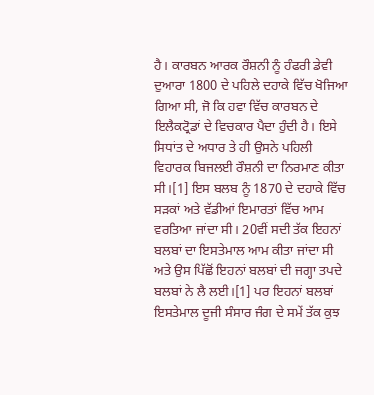ਹੈ। ਕਾਰਬਨ ਆਰਕ ਰੌਸ਼ਨੀ ਨੂੰ ਹੰਫਰੀ ਡੇਵੀ ਦੁਆਰਾ 1800 ਦੇ ਪਹਿਲੇ ਦਹਾਕੇ ਵਿੱਚ ਖੋਜਿਆ ਗਿਆ ਸੀ, ਜੋ ਕਿ ਹਵਾ ਵਿੱਚ ਕਾਰਬਨ ਦੇ ਇਲੈਕਟ੍ਰੋਡਾਂ ਦੇ ਵਿਚਕਾਰ ਪੈਦਾ ਹੁੰਦੀ ਹੈ। ਇਸੇ ਸਿਧਾਂਤ ਦੇ ਅਧਾਰ ਤੇ ਹੀ ਉਸਨੇ ਪਹਿਲੀ ਵਿਹਾਰਕ ਬਿਜਲਈ ਰੌਸ਼ਨੀ ਦਾ ਨਿਰਮਾਣ ਕੀਤਾ ਸੀ।[1] ਇਸ ਬਲਬ ਨੂੰ 1870 ਦੇ ਦਹਾਕੇ ਵਿੱਚ ਸੜਕਾਂ ਅਤੇ ਵੱਡੀਆਂ ਇਮਾਰਤਾਂ ਵਿੱਚ ਆਮ ਵਰਤਿਆ ਜਾਂਦਾ ਸੀ। 20ਵੀਂ ਸਦੀ ਤੱਕ ਇਹਨਾਂ ਬਲਬਾਂ ਦਾ ਇਸਤੇਮਾਲ ਆਮ ਕੀਤਾ ਜਾਂਦਾ ਸੀ ਅਤੇ ਉਸ ਪਿੱਛੋਂ ਇਹਨਾਂ ਬਲਬਾਂ ਦੀ ਜਗ੍ਹਾ ਤਪਦੇ ਬਲਬਾਂ ਨੇ ਲੈ ਲਈ।[1] ਪਰ ਇਹਨਾਂ ਬਲਬਾਂ ਇਸਤੇਮਾਲ ਦੂਜੀ ਸੰਸਾਰ ਜੰਗ ਦੇ ਸਮੇਂ ਤੱਕ ਕੁਝ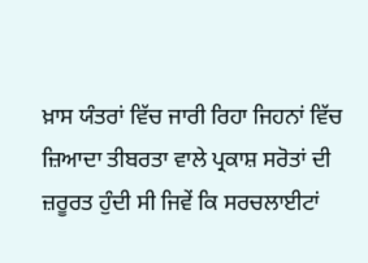ਖ਼ਾਸ ਯੰਤਰਾਂ ਵਿੱਚ ਜਾਰੀ ਰਿਹਾ ਜਿਹਨਾਂ ਵਿੱਚ ਜ਼ਿਆਦਾ ਤੀਬਰਤਾ ਵਾਲੇ ਪ੍ਰਕਾਸ਼ ਸਰੋਤਾਂ ਦੀ ਜ਼ਰੂਰਤ ਹੁੰਦੀ ਸੀ ਜਿਵੇਂ ਕਿ ਸਰਚਲਾਈਟਾਂ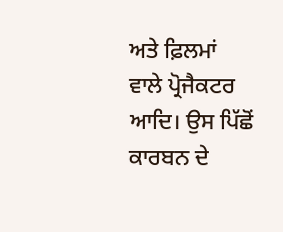ਅਤੇ ਫ਼ਿਲਮਾਂ ਵਾਲੇ ਪ੍ਰੋਜੈਕਟਰ ਆਦਿ। ਉਸ ਪਿੱਛੋਂ ਕਾਰਬਨ ਦੇ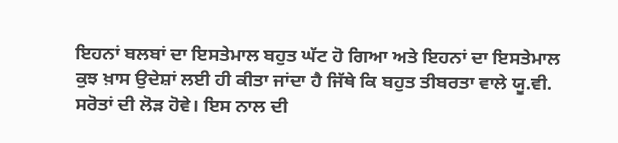ਇਹਨਾਂ ਬਲਬਾਂ ਦਾ ਇਸਤੇਮਾਲ ਬਹੁਤ ਘੱਟ ਹੋ ਗਿਆ ਅਤੇ ਇਹਨਾਂ ਦਾ ਇਸਤੇਮਾਲ ਕੁਝ ਖ਼ਾਸ ਉਦੇਸ਼ਾਂ ਲਈ ਹੀ ਕੀਤਾ ਜਾਂਦਾ ਹੈ ਜਿੱਥੇ ਕਿ ਬਹੁਤ ਤੀਬਰਤਾ ਵਾਲੇ ਯੂ.ਵੀ. ਸਰੋਤਾਂ ਦੀ ਲੋੜ ਹੋਵੇ। ਇਸ ਨਾਲ ਦੀ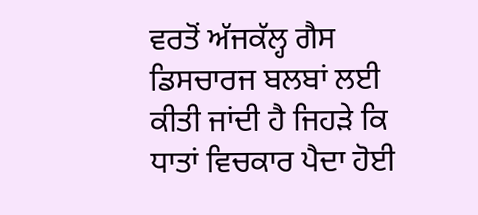ਵਰਤੋਂ ਅੱਜਕੱਲ੍ਹ ਗੈਸ ਡਿਸਚਾਰਜ ਬਲਬਾਂ ਲਈ ਕੀਤੀ ਜਾਂਦੀ ਹੈ ਜਿਹੜੇ ਕਿ ਧਾਤਾਂ ਵਿਚਕਾਰ ਪੈਦਾ ਹੋਈ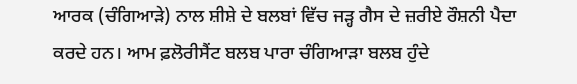ਆਰਕ (ਚੰਗਿਆੜੇ) ਨਾਲ ਸ਼ੀਸ਼ੇ ਦੇ ਬਲਬਾਂ ਵਿੱਚ ਜੜ੍ਹ ਗੈਸ ਦੇ ਜ਼ਰੀਏ ਰੌਸ਼ਨੀ ਪੈਦਾ ਕਰਦੇ ਹਨ। ਆਮ ਫ਼ਲੋਰੀਸੈਂਟ ਬਲਬ ਪਾਰਾ ਚੰਗਿਆੜਾ ਬਲਬ ਹੁੰਦੇ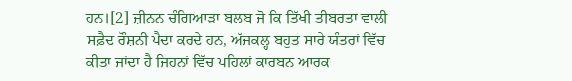ਹਨ।[2] ਜ਼ੀਨਨ ਚੰਗਿਆੜਾ ਬਲਬ ਜੋ ਕਿ ਤਿੱਖੀ ਤੀਬਰਤਾ ਵਾਲੀ ਸਫ਼ੈਦ ਰੌਸ਼ਨੀ ਪੈਦਾ ਕਰਦੇ ਹਨ, ਅੱਜਕਲ੍ਹ ਬਹੁਤ ਸਾਰੇ ਯੰਤਰਾਂ ਵਿੱਚ ਕੀਤਾ ਜਾਂਦਾ ਹੈ ਜਿਹਨਾਂ ਵਿੱਚ ਪਹਿਲਾਂ ਕਾਰਬਨ ਆਰਕ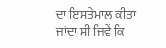ਦਾ ਇਸਤੇਮਾਲ ਕੀਤਾ ਜਾਂਦਾ ਸੀ ਜਿਵੇਂ ਕਿ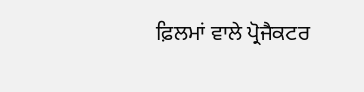ਫ਼ਿਲਮਾਂ ਵਾਲੇ ਪ੍ਰੋਜੈਕਟਰ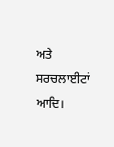ਅਤੇ ਸਰਚਲਾਈਟਾਂ ਆਦਿ।